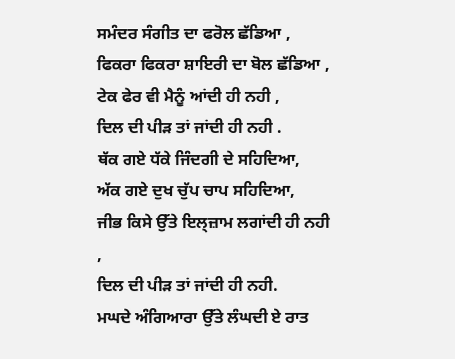ਸਮੰਦਰ ਸੰਗੀਤ ਦਾ ਫਰੋਲ ਛੱਡਿਆ ,
ਫਿਕਰਾ ਫਿਕਰਾ ਸ਼ਾਇਰੀ ਦਾ ਬੋਲ ਛੱਡਿਆ ,
ਟੇਕ ਫੇਰ ਵੀ ਮੈਨੂੰ ਆਂਦੀ ਹੀ ਨਹੀ ,
ਦਿਲ ਦੀ ਪੀੜ ਤਾਂ ਜਾਂਦੀ ਹੀ ਨਹੀ .
ਥੱਕ ਗਏ ਧੱਕੇ ਜਿੰਦਗੀ ਦੇ ਸਹਿਦਿਆ,
ਅੱਕ ਗਏ ਦੁਖ ਚੁੱਪ ਚਾਪ ਸਹਿਦਿਆ,
ਜੀਭ ਕਿਸੇ ਉੱਤੇ ਇਲ੍ਜ਼ਾਮ ਲਗਾਂਦੀ ਹੀ ਨਹੀ ,
ਦਿਲ ਦੀ ਪੀੜ ਤਾਂ ਜਾਂਦੀ ਹੀ ਨਹੀ.
ਮਘਦੇ ਅੰਗਿਆਰਾ ਉੱਤੇ ਲੰਘਦੀ ਏ ਰਾਤ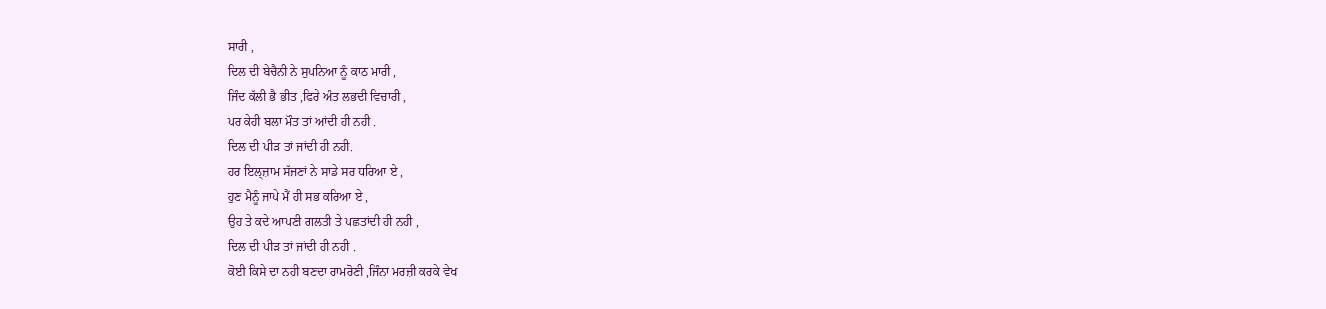ਸਾਰੀ ,
ਦਿਲ ਦੀ ਬੇਚੈਨੀ ਨੇ ਸੁਪਨਿਆ ਨੂੰ ਕਾਠ ਮਾਰੀ ,
ਜਿੰਦ ਕੱਲੀ ਭੈ ਭੀਤ ,ਫਿਰੇ ਅੰਤ ਲਭਦੀ ਵਿਚਾਰੀ ,
ਪਰ ਕੇਹੀ ਬਲਾ ਮੌਤ ਤਾਂ ਆਂਦੀ ਹੀ ਨਹੀ .
ਦਿਲ ਦੀ ਪੀੜ ਤਾਂ ਜਾਂਦੀ ਹੀ ਨਹੀ.
ਹਰ ਇਲ੍ਜ਼ਾਮ ਸੱਜਣਾਂ ਨੇ ਸਾਡੇ ਸਰ ਧਰਿਆ ਏ ,
ਹੁਣ ਮੈਨੂੰ ਜਾਪੇ ਮੈਂ ਹੀ ਸਭ ਕਰਿਆ ਏ ,
ਉਹ ਤੇ ਕਦੇ ਆਪਣੀ ਗਲਤੀ ਤੇ ਪਛਤਾਂਦੀ ਹੀ ਨਹੀ ,
ਦਿਲ ਦੀ ਪੀੜ ਤਾਂ ਜਾਂਦੀ ਹੀ ਨਹੀ .
ਕੋਈ ਕਿਸੇ ਦਾ ਨਹੀ ਬਣਦਾ ਰਾਮਰੋਣੀ ,ਜਿੰਨਾ ਮਰਜ਼ੀ ਕਰਕੇ ਵੇਖ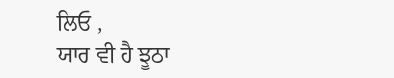ਲਿਓ ,
ਯਾਰ ਵੀ ਹੈ ਝੂਠਾ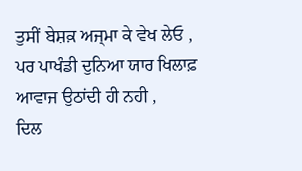ਤੁਸੀਂ ਬੇਸ਼ਕ਼ ਅਜ੍ਮਾ ਕੇ ਵੇਖ ਲੇਓ ,
ਪਰ ਪਾਖੰਡੀ ਦੁਨਿਆ ਯਾਰ ਖਿਲਾਫ਼ ਆਵਾਜ ਉਠਾਂਦੀ ਹੀ ਨਹੀ ,
ਦਿਲ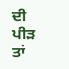ਦੀ ਪੀੜ ਤਾਂ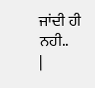ਜਾਂਦੀ ਹੀ ਨਹੀ..
|